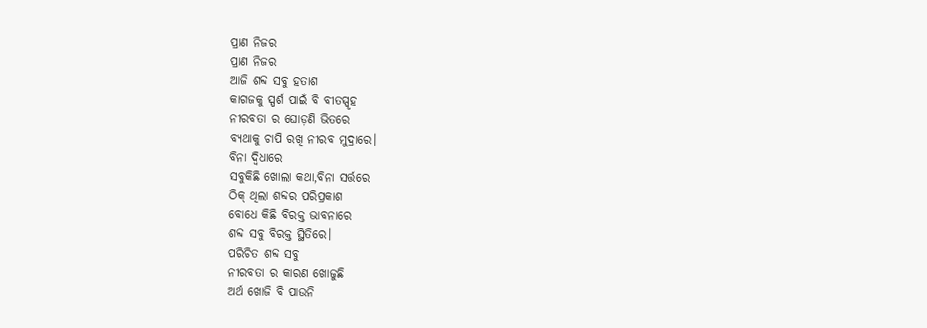ପ୍ରାଣ ନିଜର
ପ୍ରାଣ ନିଜର
ଆଜି ଶବ୍ଦ ସବୁ ହତାଶ
କାଗଜକୁ ସ୍ପର୍ଶ ପାଇଁ ବି ବୀତସ୍ପୃହ
ନୀରବତା ର ଘୋଡ଼ଣି ଭିତରେ
ବ୍ୟଥାକୁ ଚାପି ରଖି ନୀରବ ମୁଦ୍ରାରେ।
ବିନା ଦ୍ବିଧାରେ
ସବୁକିଛି ଖୋଲା କଥା,ବିନା ସର୍ତ୍ତରେ
ଠିକ୍ ଥିଲା ଶବ୍ଦର ପରିପ୍ରକାଶ
ବୋଧେ କିଛି ବିରକ୍ତ ଭାବନାରେ
ଶବ୍ଦ ସବୁ ବିରକ୍ତ ସ୍ଥିତିରେ।
ପରିଚିତ ଶବ୍ଦ ସବୁ
ନୀରବତା ର କାରଣ ଖୋଜୁଛି
ଅର୍ଥ ଖୋଜି ବି ପାଉନି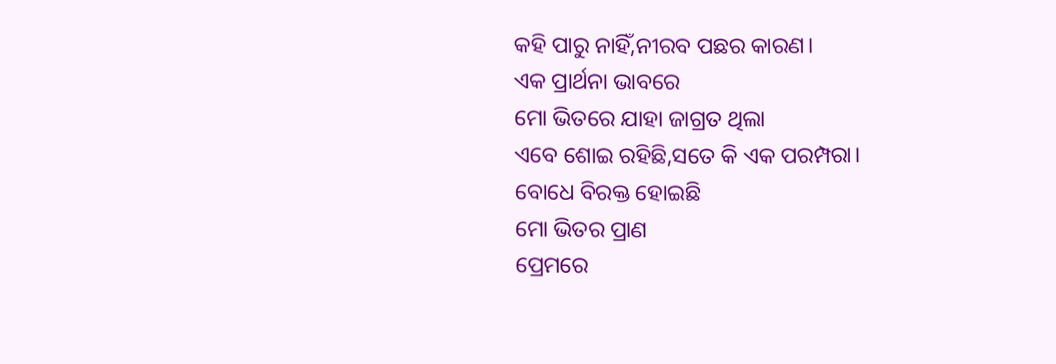କହି ପାରୁ ନାହିଁ,ନୀରବ ପଛର କାରଣ।
ଏକ ପ୍ରାର୍ଥନା ଭାବରେ
ମୋ ଭିତରେ ଯାହା ଜାଗ୍ରତ ଥିଲା
ଏବେ ଶୋଇ ରହିଛି,ସତେ କି ଏକ ପରମ୍ପରା।
ବୋଧେ ବିରକ୍ତ ହୋଇଛି
ମୋ ଭିତର ପ୍ରାଣ
ପ୍ରେମରେ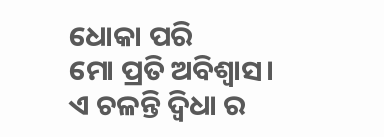ଧୋକା ପରି
ମୋ ପ୍ରତି ଅବିଶ୍ବାସ।
ଏ ଚଳନ୍ତି ଦ୍ୱିଧା ର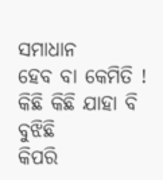ସମାଧାନ
ହେବ ବା କେମିତି !
କିଛି କିଛି ଯାହା ବି ବୁଝିଛି
କିପରି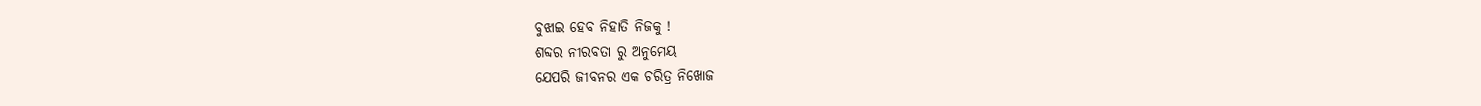ବୁଝାଇ ହେବ ନିହାତି ନିଜକୁ !
ଶବ୍ଦର ନୀରବତା ରୁ ଅନୁମେୟ
ଯେପରି ଜୀବନର ଏକ ଚରିତ୍ର ନିଖୋଜ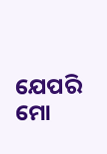ଯେପରି ମୋ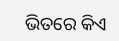ଭିତରେ କିଏ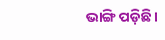ଭାଙ୍ଗି ପଡ଼ିଛି।